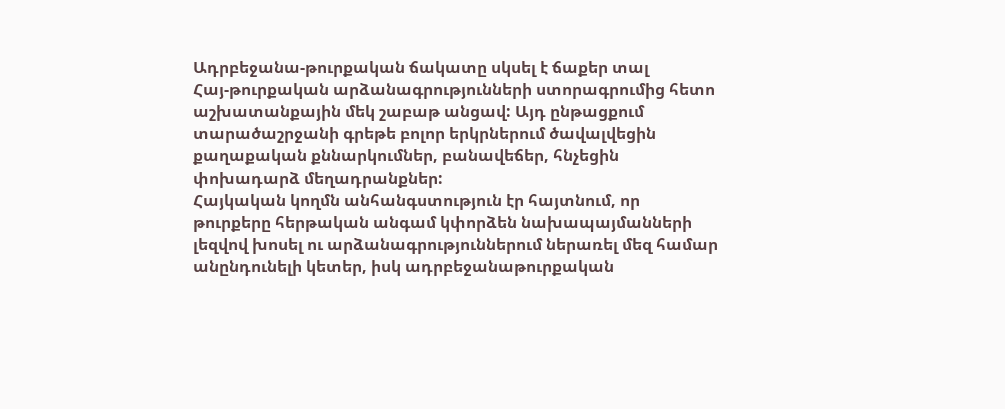Ադրբեջանա-թուրքական ճակատը սկսել է ճաքեր տալ
Հայ-թուրքական արձանագրությունների ստորագրումից հետո աշխատանքային մեկ շաբաթ անցավ: Այդ ընթացքում տարածաշրջանի գրեթե բոլոր երկրներում ծավալվեցին քաղաքական քննարկումներ, բանավեճեր, հնչեցին փոխադարձ մեղադրանքներ:
Հայկական կողմն անհանգստություն էր հայտնում, որ թուրքերը հերթական անգամ կփորձեն նախապայմանների լեզվով խոսել ու արձանագրություններում ներառել մեզ համար անընդունելի կետեր, իսկ ադրբեջանաթուրքական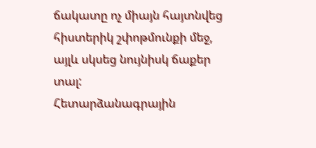ճակատը ոչ միայն հայտնվեց հիստերիկ շփոթմունքի մեջ, այլև սկսեց նույնիսկ ճաքեր տալ:
Հետարձանագրային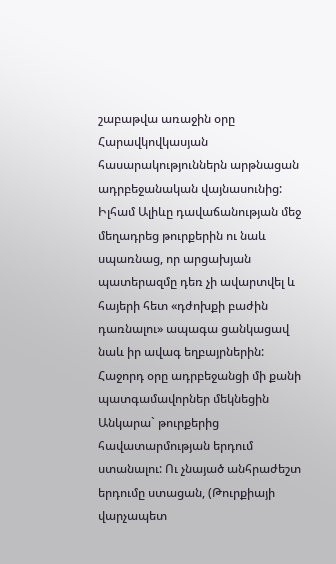շաբաթվա առաջին օրը Հարավկովկասյան հասարակություններն արթնացան ադրբեջանական վայնասունից: Իլհամ Ալիևը դավաճանության մեջ մեղադրեց թուրքերին ու նաև սպառնաց, որ արցախյան պատերազմը դեռ չի ավարտվել և հայերի հետ «դժոխքի բաժին դառնալու» ապագա ցանկացավ նաև իր ավագ եղբայրներին:
Հաջորդ օրը ադրբեջանցի մի քանի պատգամավորներ մեկնեցին Անկարա` թուրքերից հավատարմության երդում ստանալու: Ու չնայած անհրաժեշտ երդումը ստացան, (Թուրքիայի վարչապետ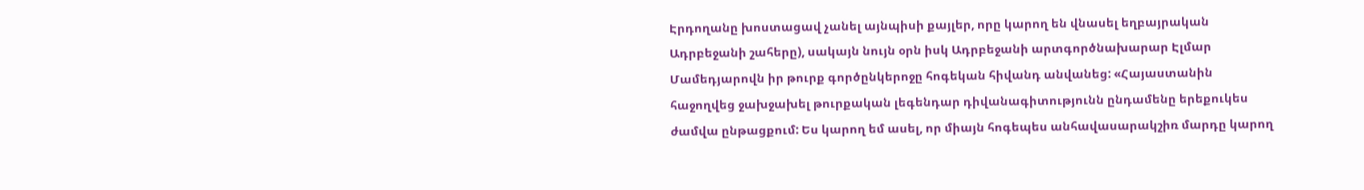Էրդողանը խոստացավ չանել այնպիսի քայլեր, որը կարող են վնասել եղբայրական Ադրբեջանի շահերը), սակայն նույն օրն իսկ Ադրբեջանի արտգործնախարար Էլմար Մամեդյարովն իր թուրք գործընկերոջը հոգեկան հիվանդ անվանեց: «Հայաստանին հաջողվեց ջախջախել թուրքական լեգենդար դիվանագիտությունն ընդամենը երեքուկես ժամվա ընթացքում: Ես կարող եմ ասել, որ միայն հոգեպես անհավասարակշիռ մարդը կարող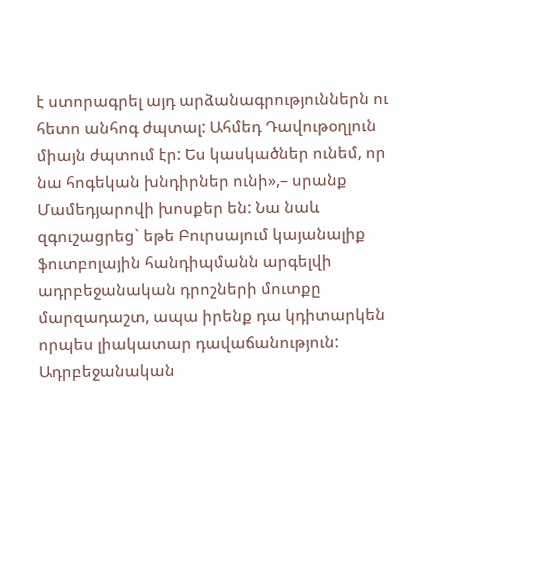է ստորագրել այդ արձանագրություններն ու հետո անհոգ ժպտալ: Ահմեդ Դավութօղլուն միայն ժպտում էր: Ես կասկածներ ունեմ, որ նա հոգեկան խնդիրներ ունի»,– սրանք Մամեդյարովի խոսքեր են: Նա նաև զգուշացրեց` եթե Բուրսայում կայանալիք ֆուտբոլային հանդիպմանն արգելվի ադրբեջանական դրոշների մուտքը մարզադաշտ, ապա իրենք դա կդիտարկեն որպես լիակատար դավաճանություն: Ադրբեջանական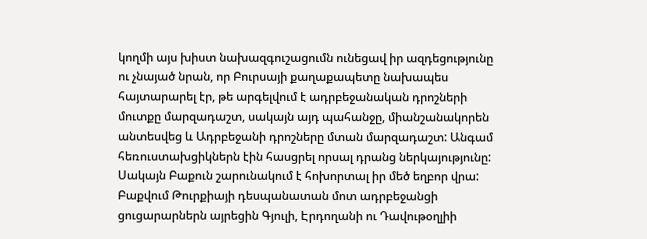կողմի այս խիստ նախազգուշացումն ունեցավ իր ազդեցությունը ու չնայած նրան, որ Բուրսայի քաղաքապետը նախապես հայտարարել էր, թե արգելվում է ադրբեջանական դրոշների մուտքը մարզադաշտ, սակայն այդ պահանջը, միանշանակորեն անտեսվեց և Ադրբեջանի դրոշները մտան մարզադաշտ: Անգամ հեռուստախցիկներն էին հասցրել որսալ դրանց ներկայությունը:
Սակայն Բաքուն շարունակում է հոխորտալ իր մեծ եղբոր վրա: Բաքվում Թուրքիայի դեսպանատան մոտ ադրբեջանցի ցուցարարներն այրեցին Գյուլի, Էրդողանի ու Դավութօղլիի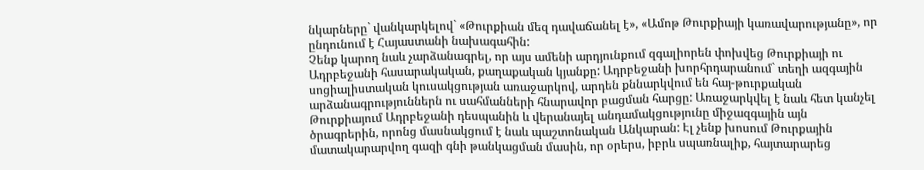նկարները` վանկարկելով` «Թուրքիան մեզ դավաճանել է», «Ամոթ Թուրքիայի կառավարությանը», որ ընդունում է Հայաստանի նախագահին:
Չենք կարող նաև չարձանագրել, որ այս ամենի արդյունքում զգալիորեն փոխվեց Թուրքիայի ու Ադրբեջանի հասարակական, քաղաքական կյանքը: Ադրբեջանի խորհրդարանում` տեղի ազգային սոցիալիստական կուսակցության առաջարկով, արդեն քննարկվում են հայ-թուրքական արձանագրություններն ու սահմանների հնարավոր բացման հարցը: Առաջարկվել է նաև հետ կանչել Թուրքիայում Ադրբեջանի դեսպանին և վերանայել անդամակցությունը միջազգային այն ծրագրերին, որոնց մասնակցում է նաև պաշտոնական Անկարան: Էլ չենք խոսում Թուրքային մատակարարվող գազի գնի թանկացման մասին, որ օրերս, իբրև սպառնալիք, հայտարարեց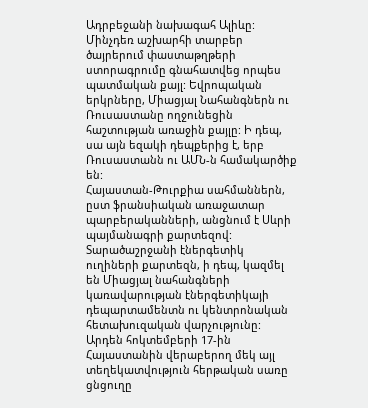Ադրբեջանի նախագահ Ալիևը:
Մինչդեռ աշխարհի տարբեր ծայրերում փաստաթղթերի ստորագրումը գնահատվեց որպես պատմական քայլ: Եվրոպական երկրները, Միացյալ Նահանգներն ու Ռուսաստանը ողջունեցին հաշտության առաջին քայլը: Ի դեպ, սա այն եզակի դեպքերից է, երբ Ռուսաստանն ու ԱՄՆ-ն համակարծիք են:
Հայաստան-Թուրքիա սահմաններն, ըստ ֆրանսիական առաջատար պարբերականների, անցնում է Սևրի պայմանագրի քարտեզով: Տարածաշրջանի էներգետիկ ուղիների քարտեզն, ի դեպ, կազմել են Միացյալ նահանգների կառավարության էներգետիկայի դեպարտամենտն ու կենտրոնական հետախուզական վարչությունը:
Արդեն հոկտեմբերի 17-ին Հայաստանին վերաբերող մեկ այլ տեղեկատվություն հերթական սառը ցնցուղը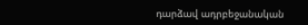դարձավ ադրբեջանական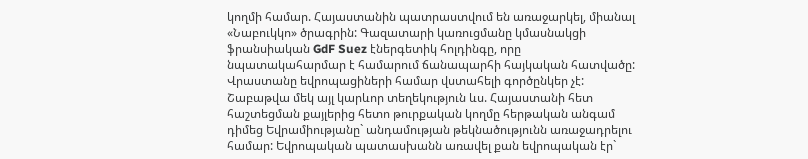կողմի համար. Հայաստանին պատրաստվում են առաջարկել, միանալ «Նաբուկկո» ծրագրին: Գազատարի կառուցմանը կմասնակցի ֆրանսիական GdF Suez էներգետիկ հոլդինգը, որը նպատակահարմար է համարում ճանապարհի հայկական հատվածը: Վրաստանը եվրոպացիների համար վստահելի գործընկեր չէ:
Շաբաթվա մեկ այլ կարևոր տեղեկություն ևս. Հայաստանի հետ հաշտեցման քայլերից հետո թուրքական կողմը հերթական անգամ դիմեց Եվրամիությանը` անդամության թեկնածությունն առաջադրելու համար: Եվրոպական պատասխանն առավել քան եվրոպական էր`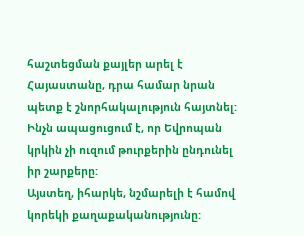հաշտեցման քայլեր արել է Հայաստանը, դրա համար նրան պետք է շնորհակալություն հայտնել: Ինչն ապացուցում է, որ Եվրոպան կրկին չի ուզում թուրքերին ընդունել իր շարքերը:
Այստեղ, իհարկե, նշմարելի է համով կորեկի քաղաքականությունը: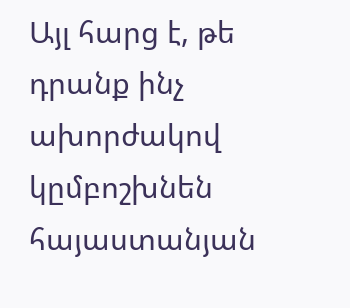Այլ հարց է, թե դրանք ինչ ախորժակով կըմբոշխնեն հայաստանյան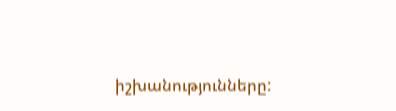իշխանությունները: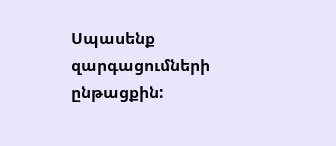Սպասենք զարգացումների ընթացքին: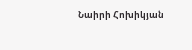Նաիրի Հոխիկյան